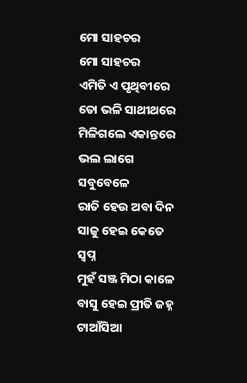ମୋ ସାହଚର
ମୋ ସାହଚର
ଏମିତି ଏ ପୃଥିବୀରେ
ତୋ ଭଳି ସାଥୀଥରେ
ମିଳିଗଲେ ଏକାନ୍ତରେ
ଭଲ ଲାଗେ ସବୁବେଳେ
ରାତି ହେଉ ଅବା ଦିନ
ସାଜୁ ହେଇ କେତେ ସ୍ୱପ୍ନ
ମୁହଁ ସଞ୍ଜ ମିଠା କାଳେ
ବାସୁ ହେଇ ପ୍ରୀତି ଜହ୍ନ
ଟାଆଁସିଆ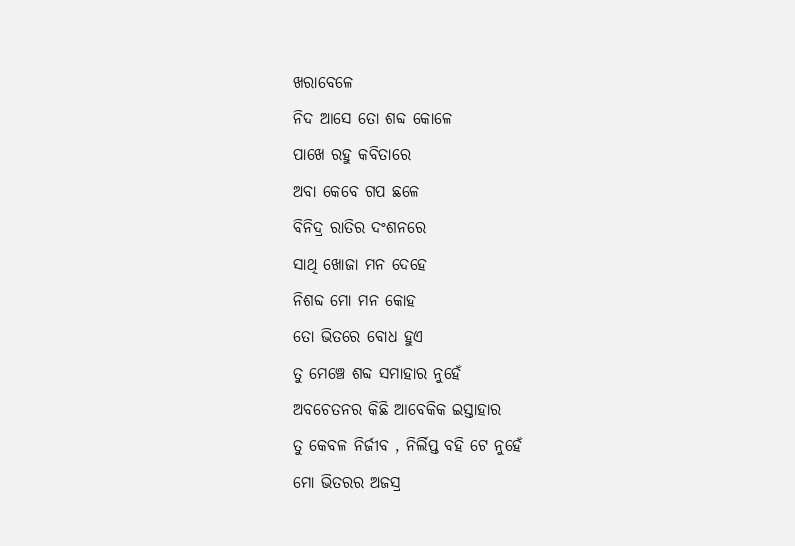ଖରାବେଳେ
ନିଦ ଆସେ ତୋ ଶବ୍ଦ କୋଳେ
ପାଖେ ରହୁ କବିତାରେ
ଅବା କେବେ ଗପ ଛଳେ
ବିନିଦ୍ର ରାତିର ଦଂଶନରେ
ସାଥି ଖୋଜା ମନ ଦେହେ
ନିଶବ୍ଦ ମୋ ମନ କୋହ
ତୋ ଭିତରେ ବୋଧ ହୁଏ
ତୁ ମେଞ୍ଚେ ଶବ୍ଦ ସମାହାର ନୁହେଁ
ଅବଚେତନର କିଛି ଆବେକିକ ଇସ୍ତାହାର
ତୁ କେବଳ ନିର୍ଜୀବ , ନିର୍ଲିପ୍ତ ବହି ଟେ ନୁହେଁ
ମୋ ଭିତରର ଅଜସ୍ର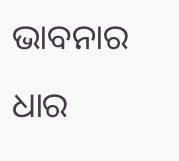ଭାବନାର ଧାର